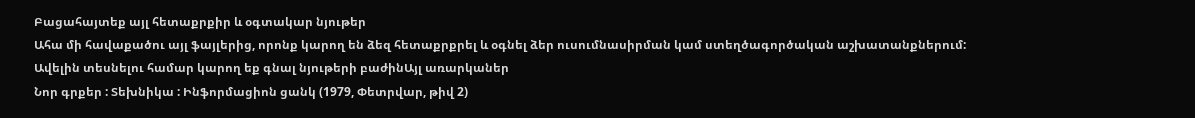Բացահայտեք այլ հետաքրքիր և օգտակար նյութեր
Ահա մի հավաքածու այլ ֆայլերից, որոնք կարող են ձեզ հետաքրքրել և օգնել ձեր ուսումնասիրման կամ ստեղծագործական աշխատանքներում: Ավելին տեսնելու համար կարող եք գնալ նյութերի բաժինԱյլ առարկաներ
Նոր գրքեր : Տեխնիկա : Ինֆորմացիոն ցանկ (1979, Փետրվար, թիվ 2)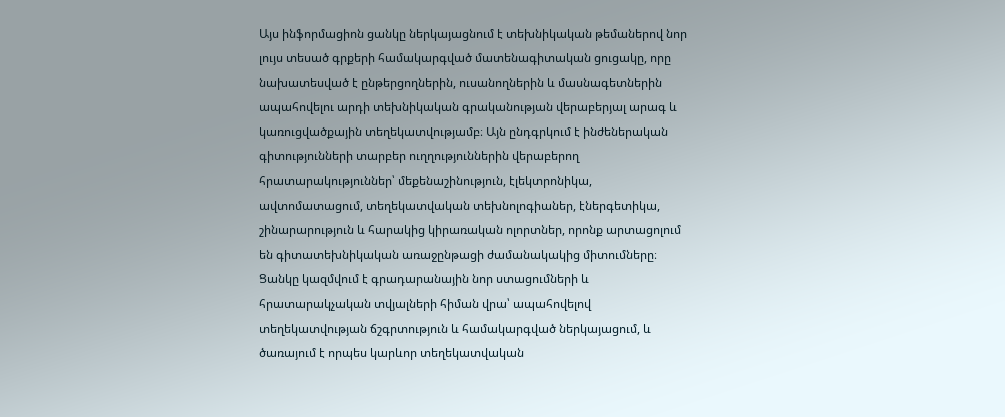Այս ինֆորմացիոն ցանկը ներկայացնում է տեխնիկական թեմաներով նոր լույս տեսած գրքերի համակարգված մատենագիտական ցուցակը, որը նախատեսված է ընթերցողներին, ուսանողներին և մասնագետներին ապահովելու արդի տեխնիկական գրականության վերաբերյալ արագ և կառուցվածքային տեղեկատվությամբ։ Այն ընդգրկում է ինժեներական գիտությունների տարբեր ուղղություններին վերաբերող հրատարակություններ՝ մեքենաշինություն, էլեկտրոնիկա, ավտոմատացում, տեղեկատվական տեխնոլոգիաներ, էներգետիկա, շինարարություն և հարակից կիրառական ոլորտներ, որոնք արտացոլում են գիտատեխնիկական առաջընթացի ժամանակակից միտումները։ Ցանկը կազմվում է գրադարանային նոր ստացումների և հրատարակչական տվյալների հիման վրա՝ ապահովելով տեղեկատվության ճշգրտություն և համակարգված ներկայացում, և ծառայում է որպես կարևոր տեղեկատվական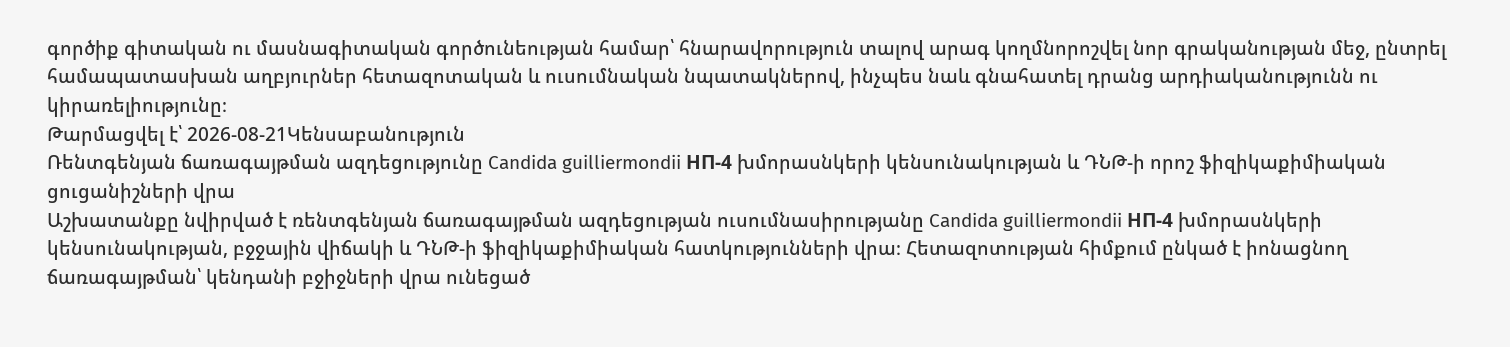գործիք գիտական ու մասնագիտական գործունեության համար՝ հնարավորություն տալով արագ կողմնորոշվել նոր գրականության մեջ, ընտրել համապատասխան աղբյուրներ հետազոտական և ուսումնական նպատակներով, ինչպես նաև գնահատել դրանց արդիականությունն ու կիրառելիությունը։
Թարմացվել է՝ 2026-08-21Կենսաբանություն
Ռենտգենյան ճառագայթման ազդեցությունը Candida guilliermondii НП-4 խմորասնկերի կենսունակության և ԴՆԹ-ի որոշ ֆիզիկաքիմիական ցուցանիշների վրա
Աշխատանքը նվիրված է ռենտգենյան ճառագայթման ազդեցության ուսումնասիրությանը Candida guilliermondii НП-4 խմորասնկերի կենսունակության, բջջային վիճակի և ԴՆԹ-ի ֆիզիկաքիմիական հատկությունների վրա։ Հետազոտության հիմքում ընկած է իոնացնող ճառագայթման՝ կենդանի բջիջների վրա ունեցած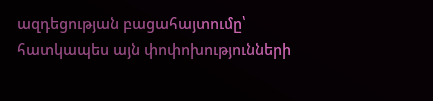ազդեցության բացահայտումը՝ հատկապես այն փոփոխությունների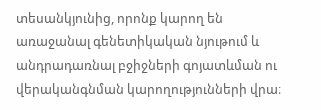տեսանկյունից, որոնք կարող են առաջանալ գենետիկական նյութում և անդրադառնալ բջիջների գոյատևման ու վերականգնման կարողությունների վրա։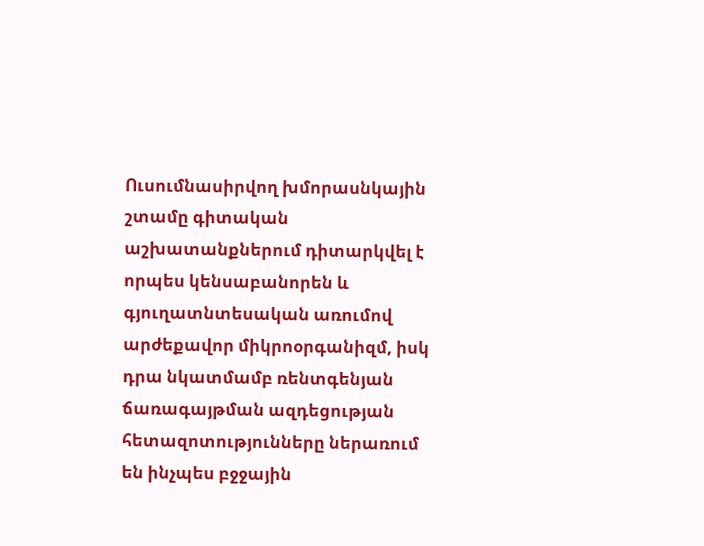Ուսումնասիրվող խմորասնկային շտամը գիտական աշխատանքներում դիտարկվել է որպես կենսաբանորեն և գյուղատնտեսական առումով արժեքավոր միկրոօրգանիզմ, իսկ դրա նկատմամբ ռենտգենյան ճառագայթման ազդեցության հետազոտությունները ներառում են ինչպես բջջային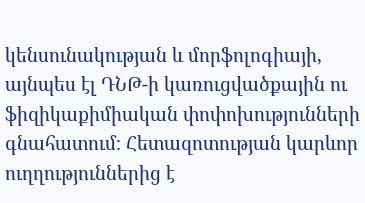կենսունակության և մորֆոլոգիայի, այնպես էլ ԴՆԹ-ի կառուցվածքային ու ֆիզիկաքիմիական փոփոխությունների գնահատում։ Հետազոտության կարևոր ուղղություններից է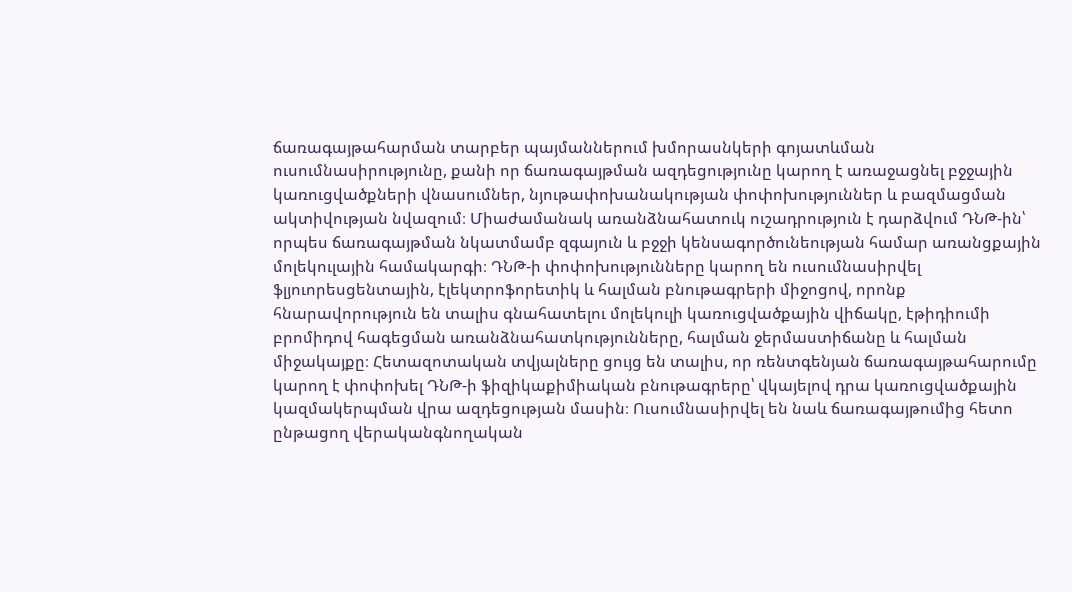ճառագայթահարման տարբեր պայմաններում խմորասնկերի գոյատևման ուսումնասիրությունը, քանի որ ճառագայթման ազդեցությունը կարող է առաջացնել բջջային կառուցվածքների վնասումներ, նյութափոխանակության փոփոխություններ և բազմացման ակտիվության նվազում։ Միաժամանակ առանձնահատուկ ուշադրություն է դարձվում ԴՆԹ-ին՝ որպես ճառագայթման նկատմամբ զգայուն և բջջի կենսագործունեության համար առանցքային մոլեկուլային համակարգի։ ԴՆԹ-ի փոփոխությունները կարող են ուսումնասիրվել ֆլյուորեսցենտային, էլեկտրոֆորետիկ և հալման բնութագրերի միջոցով, որոնք հնարավորություն են տալիս գնահատելու մոլեկուլի կառուցվածքային վիճակը, էթիդիումի բրոմիդով հագեցման առանձնահատկությունները, հալման ջերմաստիճանը և հալման միջակայքը։ Հետազոտական տվյալները ցույց են տալիս, որ ռենտգենյան ճառագայթահարումը կարող է փոփոխել ԴՆԹ-ի ֆիզիկաքիմիական բնութագրերը՝ վկայելով դրա կառուցվածքային կազմակերպման վրա ազդեցության մասին։ Ուսումնասիրվել են նաև ճառագայթումից հետո ընթացող վերականգնողական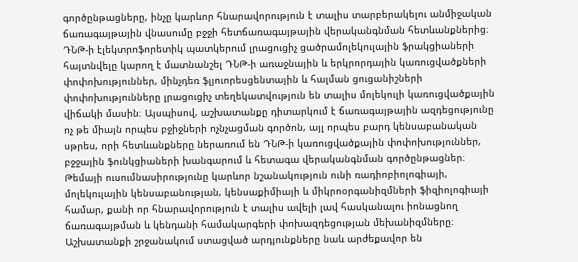գործընթացները, ինչը կարևոր հնարավորություն է տալիս տարբերակելու անմիջական ճառագայթային վնասումը բջջի հետճառագայթային վերականգնման հետևանքներից։ ԴՆԹ-ի էլեկտրոֆորետիկ պատկերում լրացուցիչ ցածրամոլեկուլային ֆրակցիաների հայտնվելը կարող է մատնանշել ԴՆԹ-ի առաջնային և երկրորդային կառուցվածքների փոփոխություններ, մինչդեռ ֆլյուորեսցենտային և հալման ցուցանիշների փոփոխությունները լրացուցիչ տեղեկատվություն են տալիս մոլեկուլի կառուցվածքային վիճակի մասին։ Այսպիսով, աշխատանքը դիտարկում է ճառագայթային ազդեցությունը ոչ թե միայն որպես բջիջների ոչնչացման գործոն, այլ որպես բարդ կենսաբանական սթրես, որի հետևանքները ներառում են ԴՆԹ-ի կառուցվածքային փոփոխություններ, բջջային ֆունկցիաների խանգարում և հետագա վերականգնման գործընթացներ։ Թեմայի ուսումնասիրությունը կարևոր նշանակություն ունի ռադիոբիոլոգիայի, մոլեկուլային կենսաբանության, կենսաքիմիայի և միկրոօրգանիզմների ֆիզիոլոգիայի համար, քանի որ հնարավորություն է տալիս ավելի լավ հասկանալու իոնացնող ճառագայթման և կենդանի համակարգերի փոխազդեցության մեխանիզմները։ Աշխատանքի շրջանակում ստացված արդյունքները նաև արժեքավոր են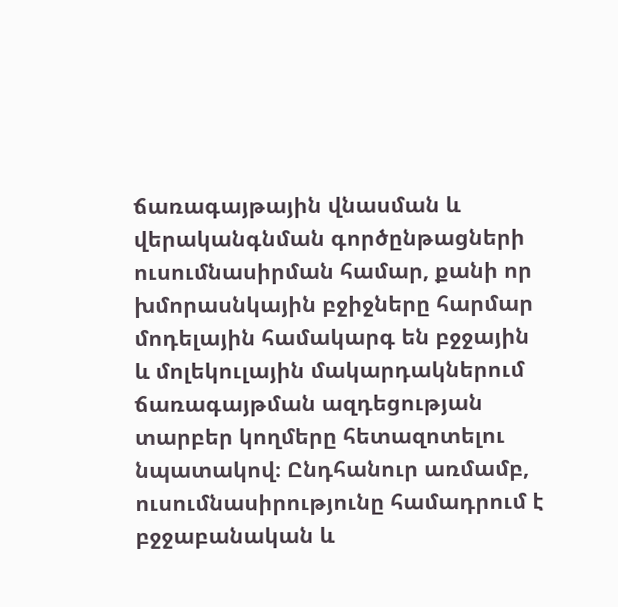ճառագայթային վնասման և վերականգնման գործընթացների ուսումնասիրման համար, քանի որ խմորասնկային բջիջները հարմար մոդելային համակարգ են բջջային և մոլեկուլային մակարդակներում ճառագայթման ազդեցության տարբեր կողմերը հետազոտելու նպատակով։ Ընդհանուր առմամբ, ուսումնասիրությունը համադրում է բջջաբանական և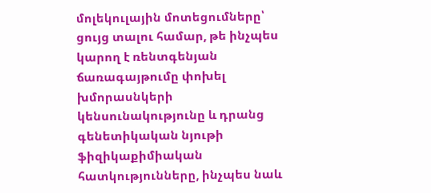մոլեկուլային մոտեցումները՝ ցույց տալու համար, թե ինչպես կարող է ռենտգենյան ճառագայթումը փոխել խմորասնկերի կենսունակությունը և դրանց գենետիկական նյութի ֆիզիկաքիմիական հատկությունները, ինչպես նաև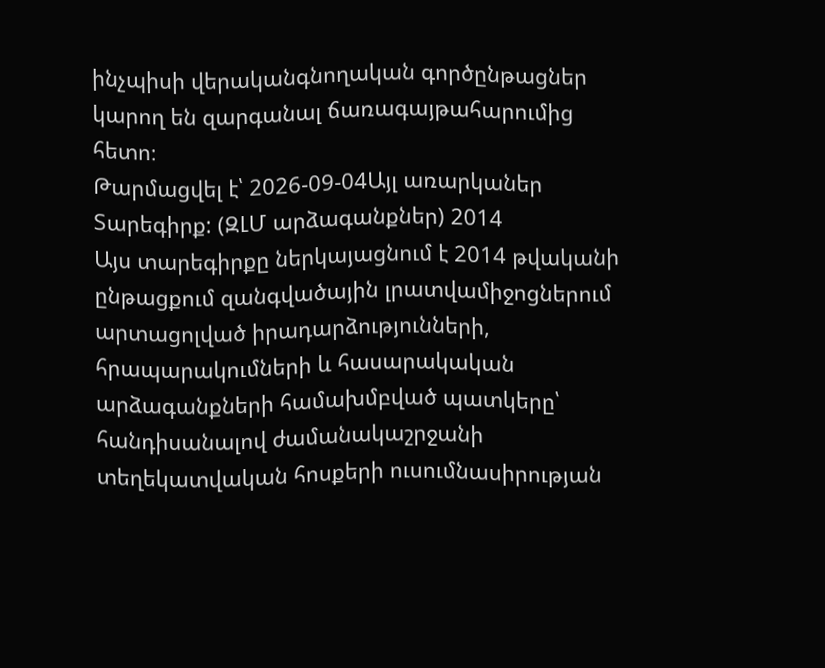ինչպիսի վերականգնողական գործընթացներ կարող են զարգանալ ճառագայթահարումից հետո։
Թարմացվել է՝ 2026-09-04Այլ առարկաներ
Տարեգիրք: (ԶԼՄ արձագանքներ) 2014
Այս տարեգիրքը ներկայացնում է 2014 թվականի ընթացքում զանգվածային լրատվամիջոցներում արտացոլված իրադարձությունների, հրապարակումների և հասարակական արձագանքների համախմբված պատկերը՝ հանդիսանալով ժամանակաշրջանի տեղեկատվական հոսքերի ուսումնասիրության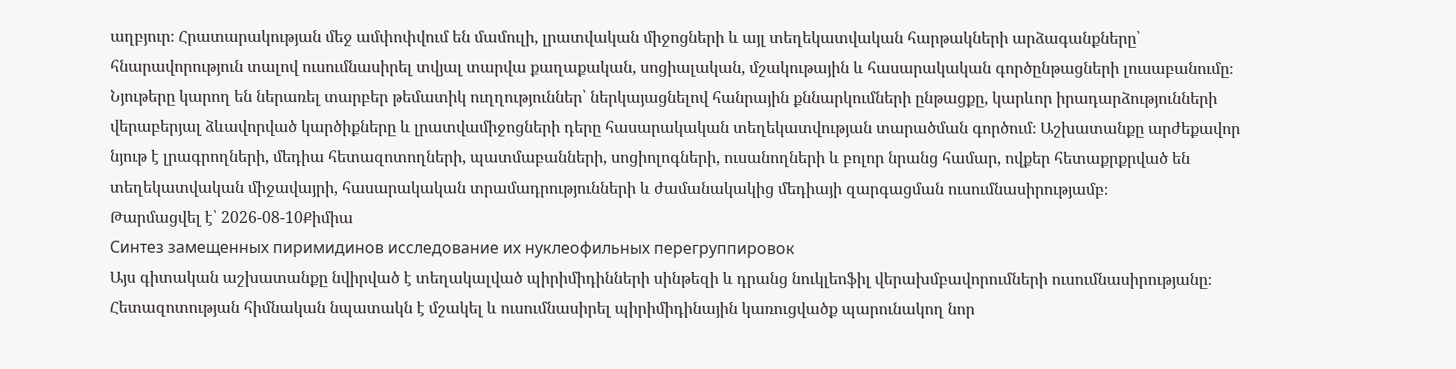աղբյուր։ Հրատարակության մեջ ամփոփվում են մամուլի, լրատվական միջոցների և այլ տեղեկատվական հարթակների արձագանքները՝ հնարավորություն տալով ուսումնասիրել տվյալ տարվա քաղաքական, սոցիալական, մշակութային և հասարակական գործընթացների լուսաբանումը։ Նյութերը կարող են ներառել տարբեր թեմատիկ ուղղություններ՝ ներկայացնելով հանրային քննարկումների ընթացքը, կարևոր իրադարձությունների վերաբերյալ ձևավորված կարծիքները և լրատվամիջոցների դերը հասարակական տեղեկատվության տարածման գործում։ Աշխատանքը արժեքավոր նյութ է լրագրողների, մեդիա հետազոտողների, պատմաբանների, սոցիոլոգների, ուսանողների և բոլոր նրանց համար, ովքեր հետաքրքրված են տեղեկատվական միջավայրի, հասարակական տրամադրությունների և ժամանակակից մեդիայի զարգացման ուսումնասիրությամբ։
Թարմացվել է՝ 2026-08-10Քիմիա
Синтез замещенных пиримидинов исследование их нуклеофильных перегруппировок
Այս գիտական աշխատանքը նվիրված է տեղակալված պիրիմիդինների սինթեզի և դրանց նուկլեոֆիլ վերախմբավորումների ուսումնասիրությանը։ Հետազոտության հիմնական նպատակն է մշակել և ուսումնասիրել պիրիմիդինային կառուցվածք պարունակող նոր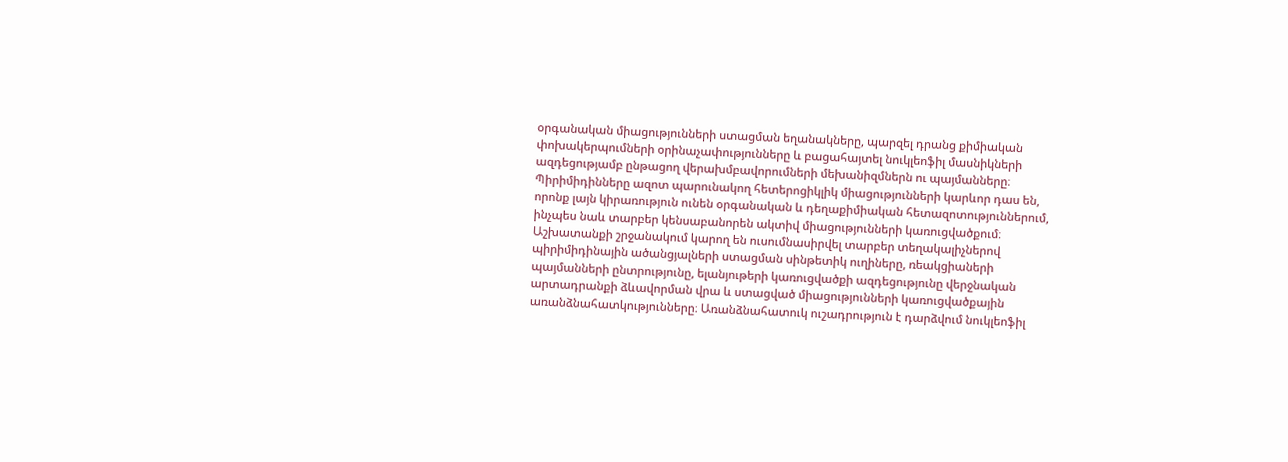օրգանական միացությունների ստացման եղանակները, պարզել դրանց քիմիական փոխակերպումների օրինաչափությունները և բացահայտել նուկլեոֆիլ մասնիկների ազդեցությամբ ընթացող վերախմբավորումների մեխանիզմներն ու պայմանները։ Պիրիմիդինները ազոտ պարունակող հետերոցիկլիկ միացությունների կարևոր դաս են, որոնք լայն կիրառություն ունեն օրգանական և դեղաքիմիական հետազոտություններում, ինչպես նաև տարբեր կենսաբանորեն ակտիվ միացությունների կառուցվածքում։ Աշխատանքի շրջանակում կարող են ուսումնասիրվել տարբեր տեղակալիչներով պիրիմիդինային ածանցյալների ստացման սինթետիկ ուղիները, ռեակցիաների պայմանների ընտրությունը, ելանյութերի կառուցվածքի ազդեցությունը վերջնական արտադրանքի ձևավորման վրա և ստացված միացությունների կառուցվածքային առանձնահատկությունները։ Առանձնահատուկ ուշադրություն է դարձվում նուկլեոֆիլ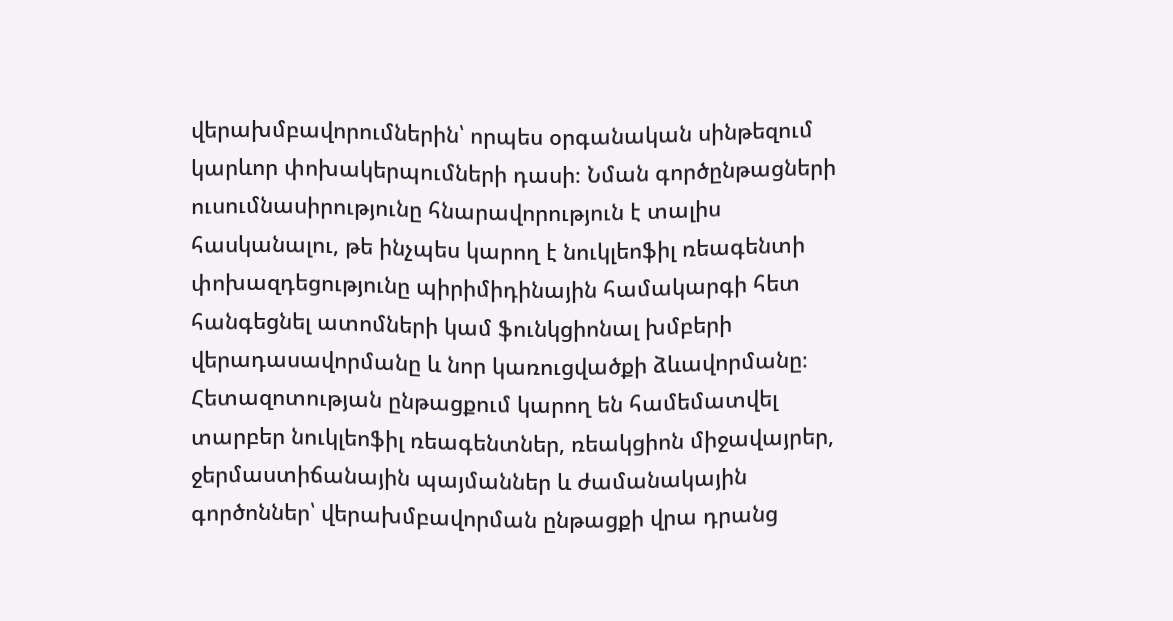վերախմբավորումներին՝ որպես օրգանական սինթեզում կարևոր փոխակերպումների դասի։ Նման գործընթացների ուսումնասիրությունը հնարավորություն է տալիս հասկանալու, թե ինչպես կարող է նուկլեոֆիլ ռեագենտի փոխազդեցությունը պիրիմիդինային համակարգի հետ հանգեցնել ատոմների կամ ֆունկցիոնալ խմբերի վերադասավորմանը և նոր կառուցվածքի ձևավորմանը։ Հետազոտության ընթացքում կարող են համեմատվել տարբեր նուկլեոֆիլ ռեագենտներ, ռեակցիոն միջավայրեր, ջերմաստիճանային պայմաններ և ժամանակային գործոններ՝ վերախմբավորման ընթացքի վրա դրանց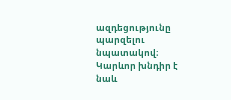ազդեցությունը պարզելու նպատակով։ Կարևոր խնդիր է նաև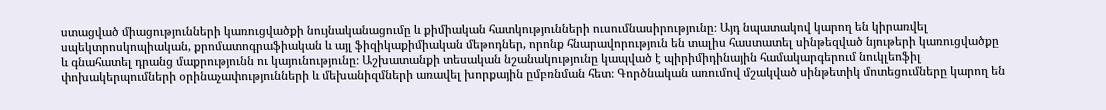ստացված միացությունների կառուցվածքի նույնականացումը և քիմիական հատկությունների ուսումնասիրությունը։ Այդ նպատակով կարող են կիրառվել սպեկտրոսկոպիական, քրոմատոգրաֆիական և այլ ֆիզիկաքիմիական մեթոդներ, որոնք հնարավորություն են տալիս հաստատել սինթեզված նյութերի կառուցվածքը և գնահատել դրանց մաքրությունն ու կայունությունը։ Աշխատանքի տեսական նշանակությունը կապված է պիրիմիդինային համակարգերում նուկլեոֆիլ փոխակերպումների օրինաչափությունների և մեխանիզմների առավել խորքային ըմբռնման հետ։ Գործնական առումով մշակված սինթետիկ մոտեցումները կարող են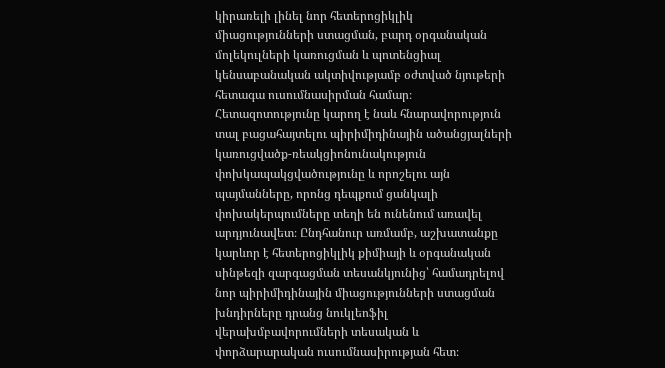կիրառելի լինել նոր հետերոցիկլիկ միացությունների ստացման, բարդ օրգանական մոլեկուլների կառուցման և պոտենցիալ կենսաբանական ակտիվությամբ օժտված նյութերի հետագա ուսումնասիրման համար։ Հետազոտությունը կարող է նաև հնարավորություն տալ բացահայտելու պիրիմիդինային ածանցյալների կառուցվածք-ռեակցիոնունակություն փոխկապակցվածությունը և որոշելու այն պայմանները, որոնց դեպքում ցանկալի փոխակերպումները տեղի են ունենում առավել արդյունավետ։ Ընդհանուր առմամբ, աշխատանքը կարևոր է հետերոցիկլիկ քիմիայի և օրգանական սինթեզի զարգացման տեսանկյունից՝ համադրելով նոր պիրիմիդինային միացությունների ստացման խնդիրները դրանց նուկլեոֆիլ վերախմբավորումների տեսական և փորձարարական ուսումնասիրության հետ։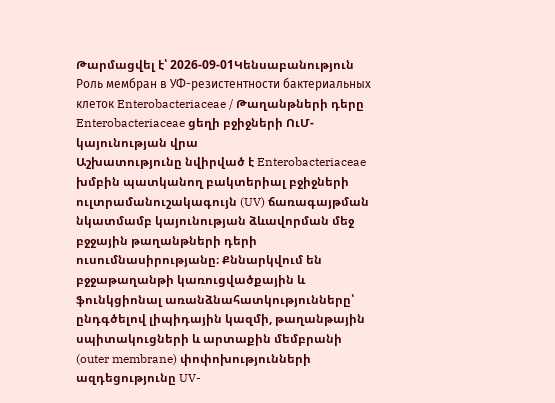Թարմացվել է՝ 2026-09-01Կենսաբանություն
Роль мембран в УФ-резистентности бактериальных клеток Enterobacteriaceae / Թաղանթների դերը Enterobacteriaceae ցեղի բջիջների ՈւՄ-կայունության վրա
Աշխատությունը նվիրված է Enterobacteriaceae խմբին պատկանող բակտերիալ բջիջների ուլտրամանուշակագույն (UV) ճառագայթման նկատմամբ կայունության ձևավորման մեջ բջջային թաղանթների դերի ուսումնասիրությանը։ Քննարկվում են բջջաթաղանթի կառուցվածքային և ֆունկցիոնալ առանձնահատկությունները՝ ընդգծելով լիպիդային կազմի, թաղանթային սպիտակուցների և արտաքին մեմբրանի (outer membrane) փոփոխությունների ազդեցությունը UV-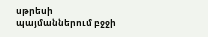սթրեսի պայմաններում բջջի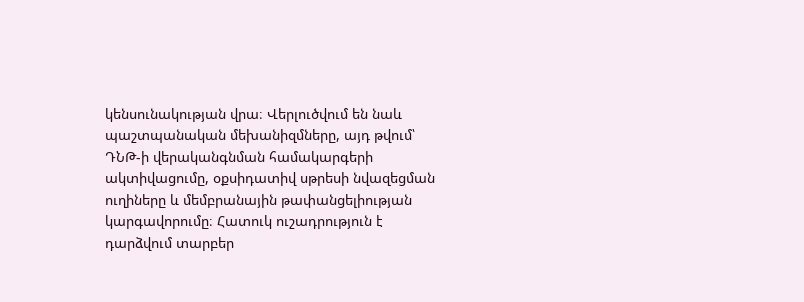կենսունակության վրա։ Վերլուծվում են նաև պաշտպանական մեխանիզմները, այդ թվում՝ ԴՆԹ-ի վերականգնման համակարգերի ակտիվացումը, օքսիդատիվ սթրեսի նվազեցման ուղիները և մեմբրանային թափանցելիության կարգավորումը։ Հատուկ ուշադրություն է դարձվում տարբեր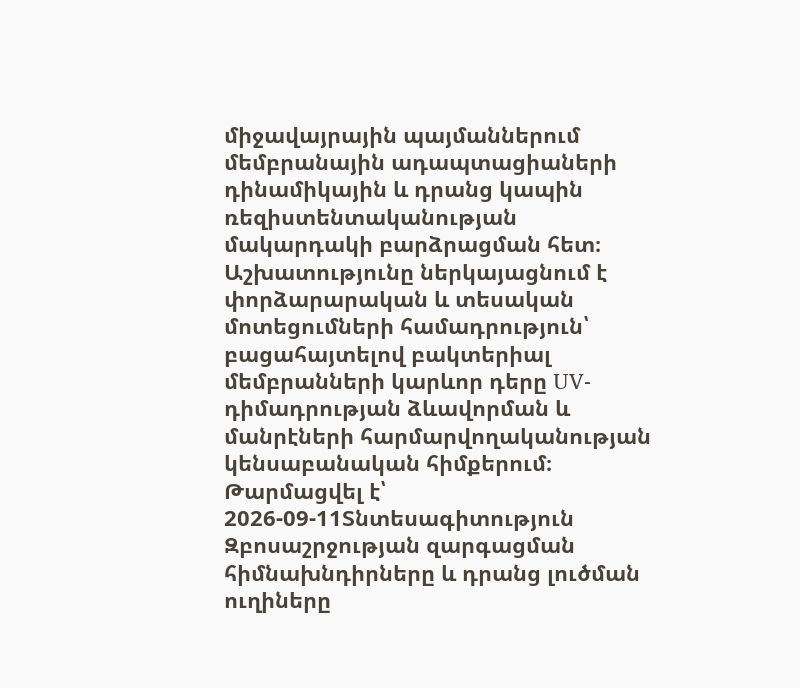միջավայրային պայմաններում մեմբրանային ադապտացիաների դինամիկային և դրանց կապին ռեզիստենտականության մակարդակի բարձրացման հետ։ Աշխատությունը ներկայացնում է փորձարարական և տեսական մոտեցումների համադրություն՝ բացահայտելով բակտերիալ մեմբրանների կարևոր դերը UV-դիմադրության ձևավորման և մանրէների հարմարվողականության կենսաբանական հիմքերում։
Թարմացվել է՝ 2026-09-11Տնտեսագիտություն
Զբոսաշրջության զարգացման հիմնախնդիրները և դրանց լուծման ուղիները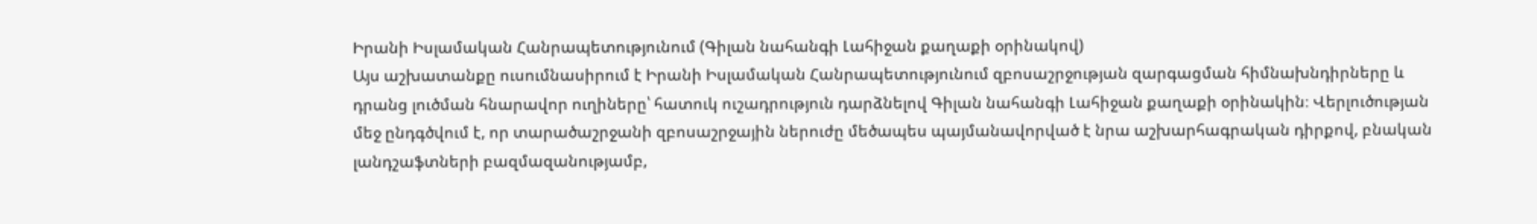Իրանի Իսլամական Հանրապետությունում (Գիլան նահանգի Լահիջան քաղաքի օրինակով)
Այս աշխատանքը ուսումնասիրում է Իրանի Իսլամական Հանրապետությունում զբոսաշրջության զարգացման հիմնախնդիրները և դրանց լուծման հնարավոր ուղիները՝ հատուկ ուշադրություն դարձնելով Գիլան նահանգի Լահիջան քաղաքի օրինակին։ Վերլուծության մեջ ընդգծվում է, որ տարածաշրջանի զբոսաշրջային ներուժը մեծապես պայմանավորված է նրա աշխարհագրական դիրքով, բնական լանդշաֆտների բազմազանությամբ,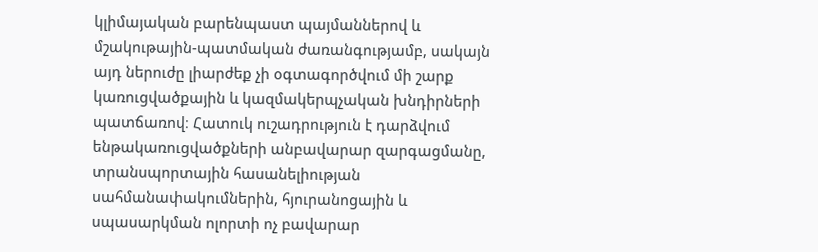կլիմայական բարենպաստ պայմաններով և մշակութային-պատմական ժառանգությամբ, սակայն այդ ներուժը լիարժեք չի օգտագործվում մի շարք կառուցվածքային և կազմակերպչական խնդիրների պատճառով։ Հատուկ ուշադրություն է դարձվում ենթակառուցվածքների անբավարար զարգացմանը, տրանսպորտային հասանելիության սահմանափակումներին, հյուրանոցային և սպասարկման ոլորտի ոչ բավարար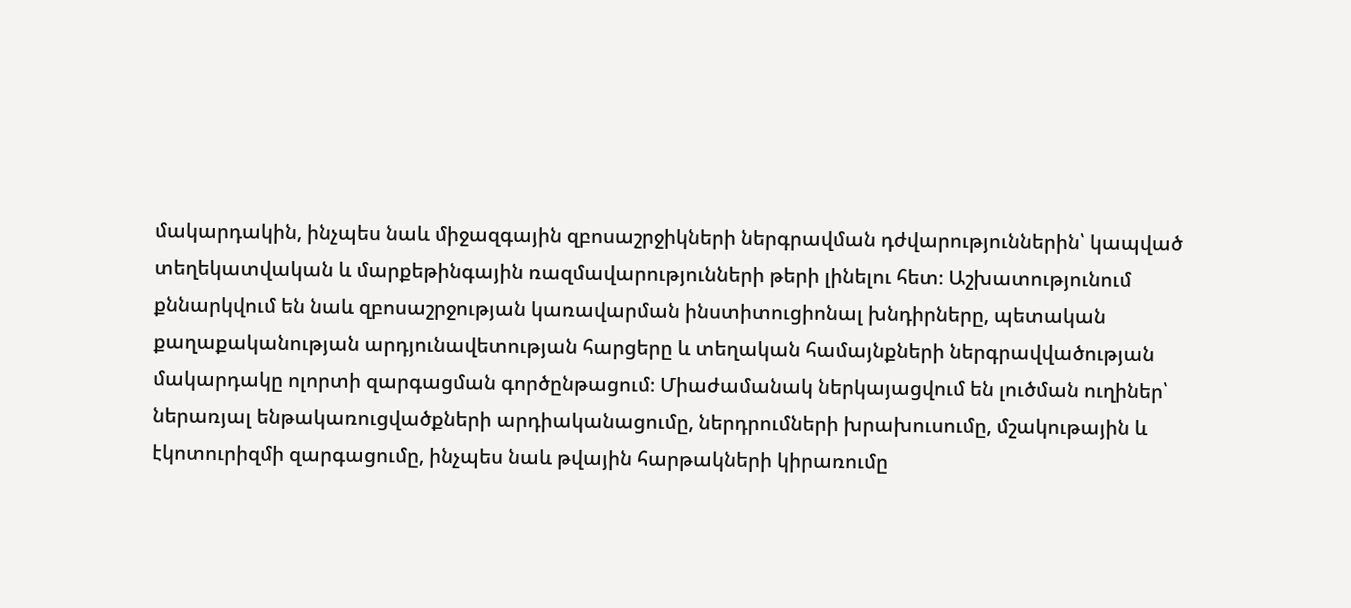մակարդակին, ինչպես նաև միջազգային զբոսաշրջիկների ներգրավման դժվարություններին՝ կապված տեղեկատվական և մարքեթինգային ռազմավարությունների թերի լինելու հետ։ Աշխատությունում քննարկվում են նաև զբոսաշրջության կառավարման ինստիտուցիոնալ խնդիրները, պետական քաղաքականության արդյունավետության հարցերը և տեղական համայնքների ներգրավվածության մակարդակը ոլորտի զարգացման գործընթացում։ Միաժամանակ ներկայացվում են լուծման ուղիներ՝ ներառյալ ենթակառուցվածքների արդիականացումը, ներդրումների խրախուսումը, մշակութային և էկոտուրիզմի զարգացումը, ինչպես նաև թվային հարթակների կիրառումը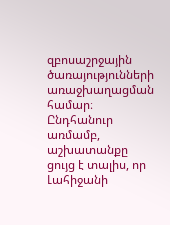զբոսաշրջային ծառայությունների առաջխաղացման համար։ Ընդհանուր առմամբ, աշխատանքը ցույց է տալիս, որ Լահիջանի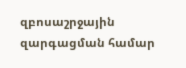զբոսաշրջային զարգացման համար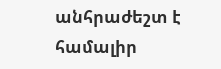անհրաժեշտ է համալիր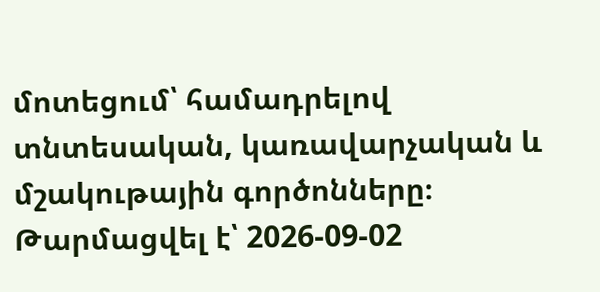մոտեցում՝ համադրելով տնտեսական, կառավարչական և մշակութային գործոնները։
Թարմացվել է՝ 2026-09-02